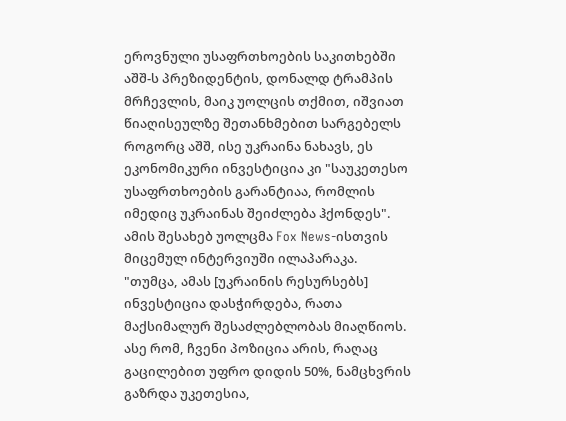ეროვნული უსაფრთხოების საკითხებში აშშ-ს პრეზიდენტის, დონალდ ტრამპის მრჩევლის, მაიკ უოლცის თქმით, იშვიათ წიაღისეულზე შეთანხმებით სარგებელს როგორც აშშ, ისე უკრაინა ნახავს, ეს ეკონომიკური ინვესტიცია კი "საუკეთესო უსაფრთხოების გარანტიაა, რომლის იმედიც უკრაინას შეიძლება ჰქონდეს".
ამის შესახებ უოლცმა Fox News-ისთვის მიცემულ ინტერვიუში ილაპარაკა.
"თუმცა, ამას [უკრაინის რესურსებს] ინვესტიცია დასჭირდება, რათა მაქსიმალურ შესაძლებლობას მიაღწიოს. ასე რომ, ჩვენი პოზიცია არის, რაღაც გაცილებით უფრო დიდის 50%, ნამცხვრის გაზრდა უკეთესია,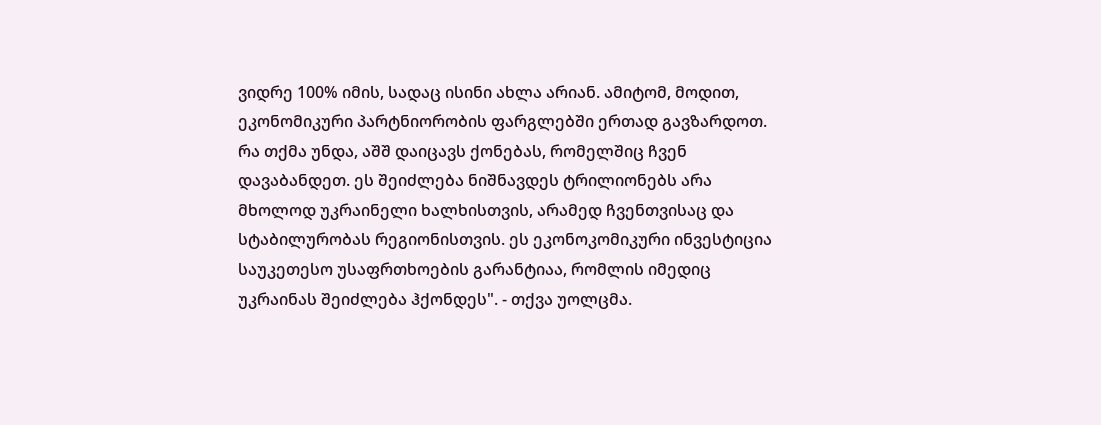ვიდრე 100% იმის, სადაც ისინი ახლა არიან. ამიტომ, მოდით, ეკონომიკური პარტნიორობის ფარგლებში ერთად გავზარდოთ.
რა თქმა უნდა, აშშ დაიცავს ქონებას, რომელშიც ჩვენ დავაბანდეთ. ეს შეიძლება ნიშნავდეს ტრილიონებს არა მხოლოდ უკრაინელი ხალხისთვის, არამედ ჩვენთვისაც და სტაბილურობას რეგიონისთვის. ეს ეკონოკომიკური ინვესტიცია საუკეთესო უსაფრთხოების გარანტიაა, რომლის იმედიც უკრაინას შეიძლება ჰქონდეს". - თქვა უოლცმა.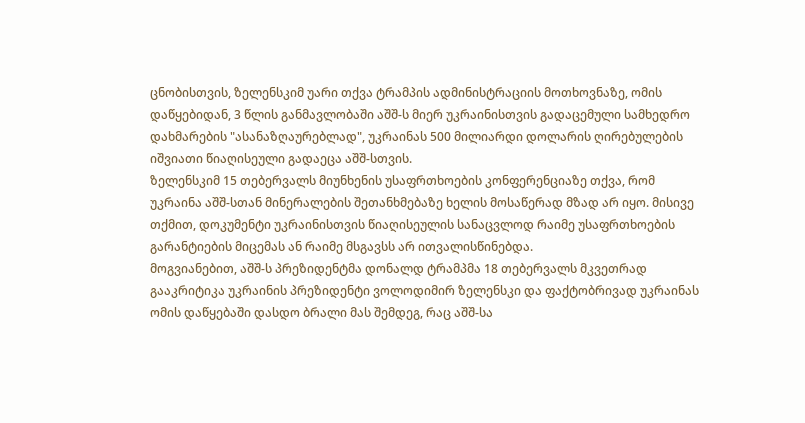ცნობისთვის, ზელენსკიმ უარი თქვა ტრამპის ადმინისტრაციის მოთხოვნაზე, ომის დაწყებიდან, 3 წლის განმავლობაში აშშ-ს მიერ უკრაინისთვის გადაცემული სამხედრო დახმარების "ასანაზღაურებლად", უკრაინას 500 მილიარდი დოლარის ღირებულების იშვიათი წიაღისეული გადაეცა აშშ-სთვის.
ზელენსკიმ 15 თებერვალს მიუნხენის უსაფრთხოების კონფერენციაზე თქვა, რომ უკრაინა აშშ-სთან მინერალების შეთანხმებაზე ხელის მოსაწერად მზად არ იყო. მისივე თქმით, დოკუმენტი უკრაინისთვის წიაღისეულის სანაცვლოდ რაიმე უსაფრთხოების გარანტიების მიცემას ან რაიმე მსგავსს არ ითვალისწინებდა.
მოგვიანებით, აშშ-ს პრეზიდენტმა დონალდ ტრამპმა 18 თებერვალს მკვეთრად გააკრიტიკა უკრაინის პრეზიდენტი ვოლოდიმირ ზელენსკი და ფაქტობრივად უკრაინას ომის დაწყებაში დასდო ბრალი მას შემდეგ, რაც აშშ-სა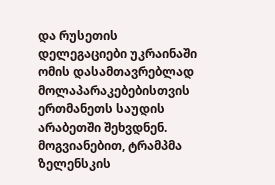და რუსეთის დელეგაციები უკრაინაში ომის დასამთავრებლად მოლაპარაკებებისთვის ერთმანეთს საუდის არაბეთში შეხვდნენ. მოგვიანებით, ტრამპმა ზელენსკის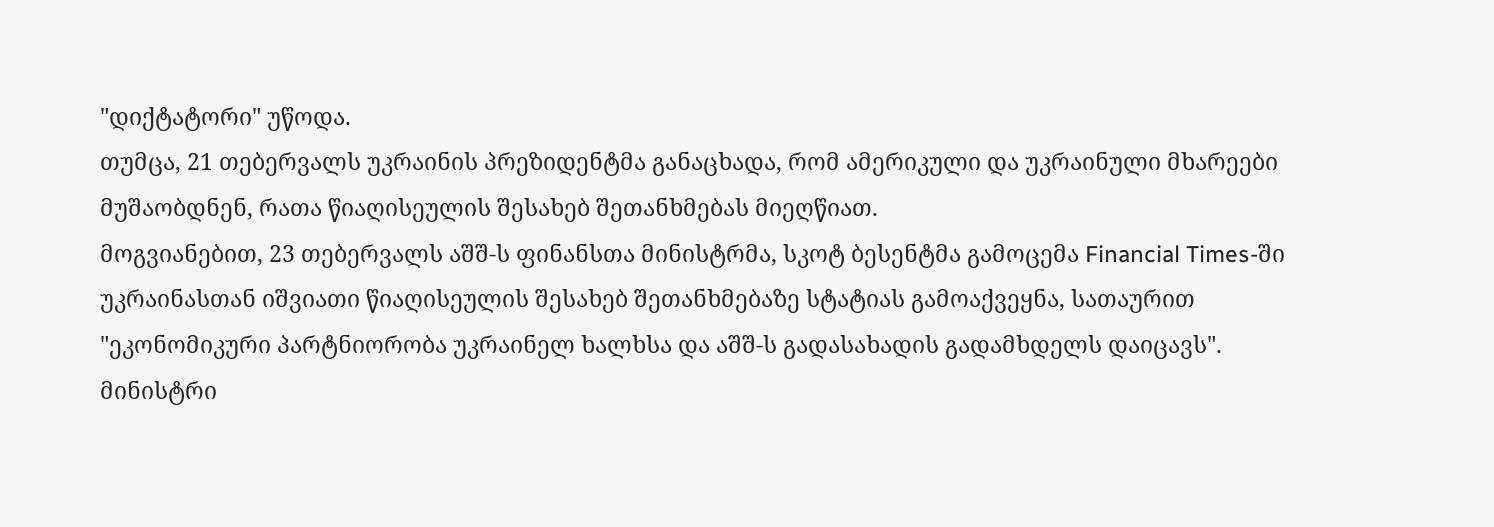"დიქტატორი" უწოდა.
თუმცა, 21 თებერვალს უკრაინის პრეზიდენტმა განაცხადა, რომ ამერიკული და უკრაინული მხარეები მუშაობდნენ, რათა წიაღისეულის შესახებ შეთანხმებას მიეღწიათ.
მოგვიანებით, 23 თებერვალს აშშ-ს ფინანსთა მინისტრმა, სკოტ ბესენტმა გამოცემა Financial Times-ში უკრაინასთან იშვიათი წიაღისეულის შესახებ შეთანხმებაზე სტატიას გამოაქვეყნა, სათაურით "ეკონომიკური პარტნიორობა უკრაინელ ხალხსა და აშშ-ს გადასახადის გადამხდელს დაიცავს".
მინისტრი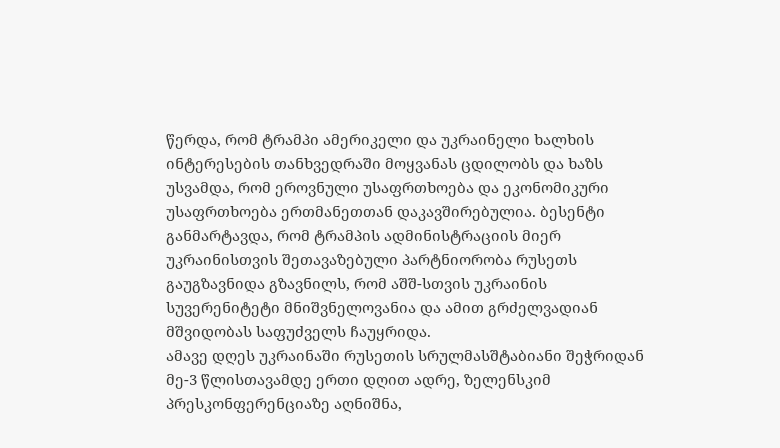წერდა, რომ ტრამპი ამერიკელი და უკრაინელი ხალხის ინტერესების თანხვედრაში მოყვანას ცდილობს და ხაზს უსვამდა, რომ ეროვნული უსაფრთხოება და ეკონომიკური უსაფრთხოება ერთმანეთთან დაკავშირებულია. ბესენტი განმარტავდა, რომ ტრამპის ადმინისტრაციის მიერ უკრაინისთვის შეთავაზებული პარტნიორობა რუსეთს გაუგზავნიდა გზავნილს, რომ აშშ-სთვის უკრაინის სუვერენიტეტი მნიშვნელოვანია და ამით გრძელვადიან მშვიდობას საფუძველს ჩაუყრიდა.
ამავე დღეს უკრაინაში რუსეთის სრულმასშტაბიანი შეჭრიდან მე-3 წლისთავამდე ერთი დღით ადრე, ზელენსკიმ პრესკონფერენციაზე აღნიშნა,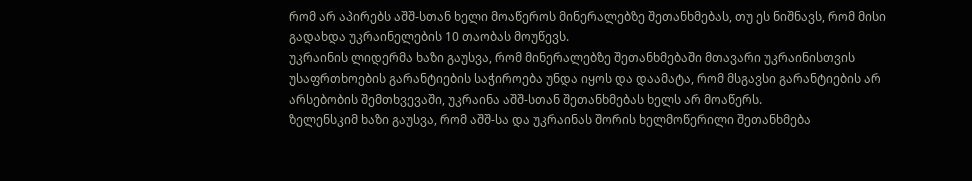რომ არ აპირებს აშშ-სთან ხელი მოაწეროს მინერალებზე შეთანხმებას, თუ ეს ნიშნავს, რომ მისი გადახდა უკრაინელების 10 თაობას მოუწევს.
უკრაინის ლიდერმა ხაზი გაუსვა, რომ მინერალებზე შეთანხმებაში მთავარი უკრაინისთვის უსაფრთხოების გარანტიების საჭიროება უნდა იყოს და დაამატა, რომ მსგავსი გარანტიების არ არსებობის შემთხვევაში, უკრაინა აშშ-სთან შეთანხმებას ხელს არ მოაწერს.
ზელენსკიმ ხაზი გაუსვა, რომ აშშ-სა და უკრაინას შორის ხელმოწერილი შეთანხმება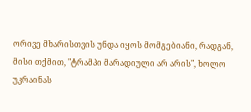ორივე მხარისთვის უნდა იყოს მომგებიანი, რადგან, მისი თქმით, "ტრამპი მარადიული არ არის", ხოლო უკრაინას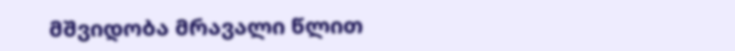მშვიდობა მრავალი წლით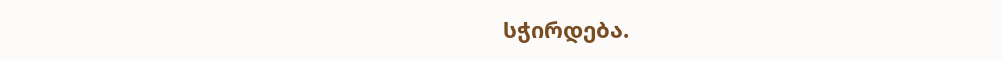სჭირდება.